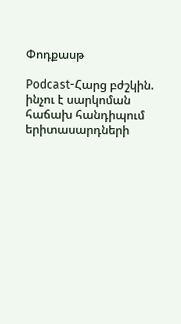Փոդքասթ

Podcast-Հարց բժշկին. ինչու է սարկոման հաճախ հանդիպում երիտասարդների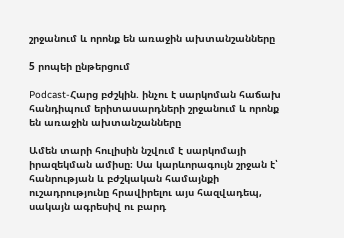շրջանում և որոնք են առաջին ախտանշանները

5 րոպեի ընթերցում

Podcast-Հարց բժշկին. ինչու է սարկոման հաճախ հանդիպում երիտասարդների շրջանում և որոնք են առաջին ախտանշանները

Ամեն տարի հուլիսին նշվում է սարկոմայի իրազեկման ամիսը։ Սա կարևորագույն շրջան է՝ հանրության և բժշկական համայնքի ուշադրությունը հրավիրելու այս հազվադեպ, սակայն ագրեսիվ ու բարդ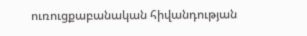ուռուցքաբանական հիվանդության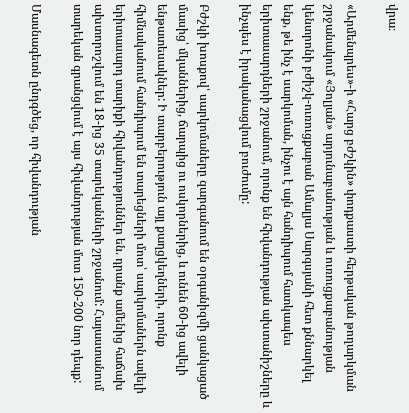վրա։

«Արմենպրես»-ի «Հարց բժշկին» փոդքաստի հերթական թողարկման շրջանակում «Յոլյան» արյունաբանության և ուռուցքաբանության կենտրոնի բժիշկ-ուռուցքաբան Ամալյա Սարգսյանի հետ քննարկել ենք, թե ինչ է սարկոման, ինչու է այն հանդիպում հատկապես երիտասարդների շրջանում, որոնք են հիվանդության ախտանիշները և ինչպես է իրականացվում բուժումը:

Բժշկի խոսքով՝ սարկոմաները զարգանում են օրգանիզմի ցանկացած մասից՝ մկաններից, ճարպից ու ոսկորներից, և ունեն 60-ից ավելի ենթատեսակներ: Ի տարբերություն այլ քաղցկեղների, որոնք հիմնականում հանդիպում են տարեցների մոտ՝ սարկոմաներն ավելի երիտասարդ տարիքի հիվանդություններ են. դրանք ամենից հաճախ ախտորոշվում են 18-ից 35 տարեկանների շրջանում: Հայաստանում տարեկան գրանցվում է այս հիվանդության մոտ 150-200 նոր դեպք:

Մասնագետն ընդգծեց, որ հիվանդության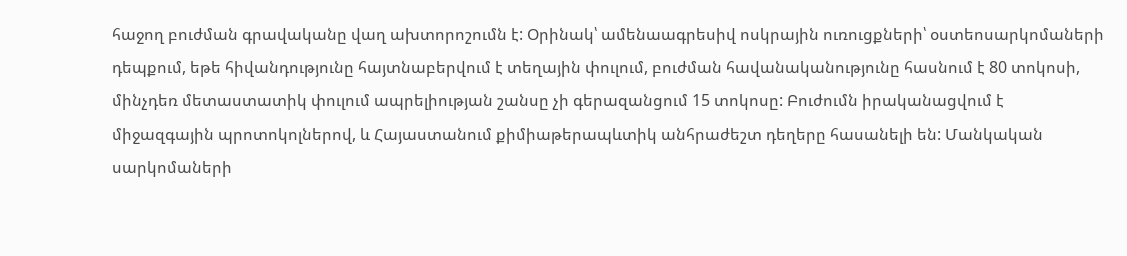հաջող բուժման գրավականը վաղ ախտորոշումն է: Օրինակ՝ ամենաագրեսիվ ոսկրային ուռուցքների՝ օստեոսարկոմաների դեպքում, եթե հիվանդությունը հայտնաբերվում է տեղային փուլում, բուժման հավանականությունը հասնում է 80 տոկոսի, մինչդեռ մետաստատիկ փուլում ապրելիության շանսը չի գերազանցում 15 տոկոսը: Բուժումն իրականացվում է միջազգային պրոտոկոլներով, և Հայաստանում քիմիաթերապևտիկ անհրաժեշտ դեղերը հասանելի են: Մանկական սարկոմաների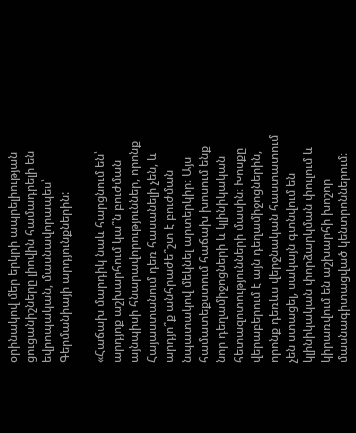օրինակով մեր երկրի ապրելիության ցուցանիշները լիովին համադրելի են եվրոպական, մասնավորապես՝ Գերմանիայի արդյունքներին:

«Հաճախ մարդիկ նաև հարցնում են՝ արդյոք աշխարհում կա՞ն բուժման այնպիսի հնարավորություններ, որոնք Հայաստանում դեռ հասանելի չեն, և արդյո՞ք անհրաժե՞շտ է բուժման նպատակով մեկնել արտերկիր։ Այս համատեքստում հաճախ խոսում ենք նոր դեղամիջոցների և կլինիկական հետազոտությունների մասին։ Խոսքը վերաբերում է այն դեղամիջոցներին, որոնք դեռևս վերջնական հաստատում չեն ստացել, սակայն գտնվում են կլինիկական փորձարկման փուլում և կիրառվում են աշխարհի խոշոր մասնագիտացված կենտրոններում։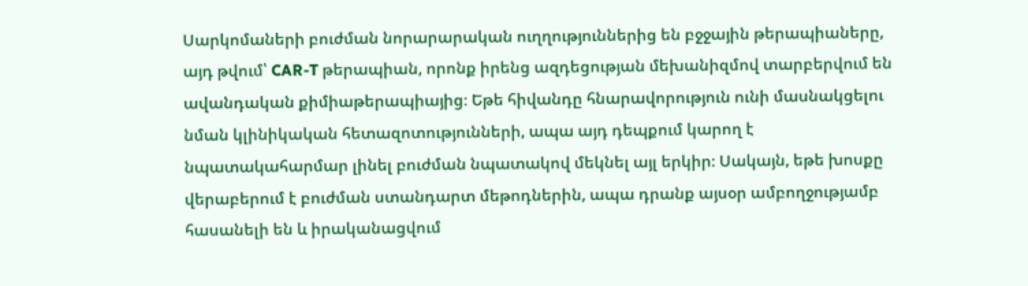Սարկոմաների բուժման նորարարական ուղղություններից են բջջային թերապիաները, այդ թվում՝ CAR-T թերապիան, որոնք իրենց ազդեցության մեխանիզմով տարբերվում են ավանդական քիմիաթերապիայից։ Եթե հիվանդը հնարավորություն ունի մասնակցելու նման կլինիկական հետազոտությունների, ապա այդ դեպքում կարող է նպատակահարմար լինել բուժման նպատակով մեկնել այլ երկիր։ Սակայն, եթե խոսքը վերաբերում է բուժման ստանդարտ մեթոդներին, ապա դրանք այսօր ամբողջությամբ հասանելի են և իրականացվում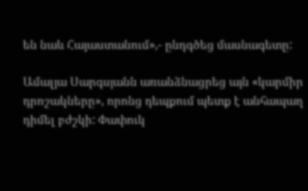են նաև Հայաստանում»,- ընդգծեց մասնագետը:

Ամալյա Սարգսյանն առանձնացրեց այն «կարմիր դրոշակները», որոնց դեպքում պետք է անհապաղ դիմել բժշկի: Փափուկ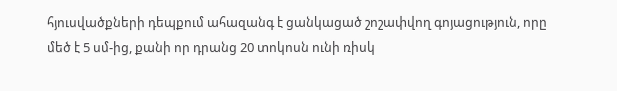հյուսվածքների դեպքում ահազանգ է ցանկացած շոշափվող գոյացություն, որը մեծ է 5 սմ-ից, քանի որ դրանց 20 տոկոսն ունի ռիսկ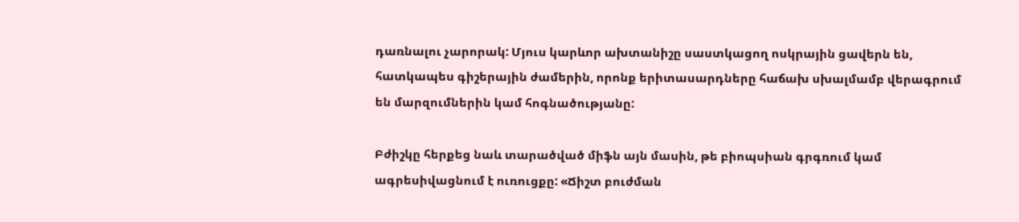դառնալու չարորակ: Մյուս կարևոր ախտանիշը սաստկացող ոսկրային ցավերն են, հատկապես գիշերային ժամերին, որոնք երիտասարդները հաճախ սխալմամբ վերագրում են մարզումներին կամ հոգնածությանը:

Բժիշկը հերքեց նաև տարածված միֆն այն մասին, թե բիոպսիան գրգռում կամ ագրեսիվացնում է ուռուցքը: «Ճիշտ բուժման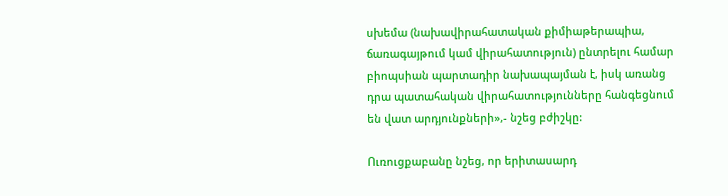սխեմա (նախավիրահատական քիմիաթերապիա, ճառագայթում կամ վիրահատություն) ընտրելու համար բիոպսիան պարտադիր նախապայման է, իսկ առանց դրա պատահական վիրահատությունները հանգեցնում են վատ արդյունքների»,- նշեց բժիշկը:

Ուռուցքաբանը նշեց, որ երիտասարդ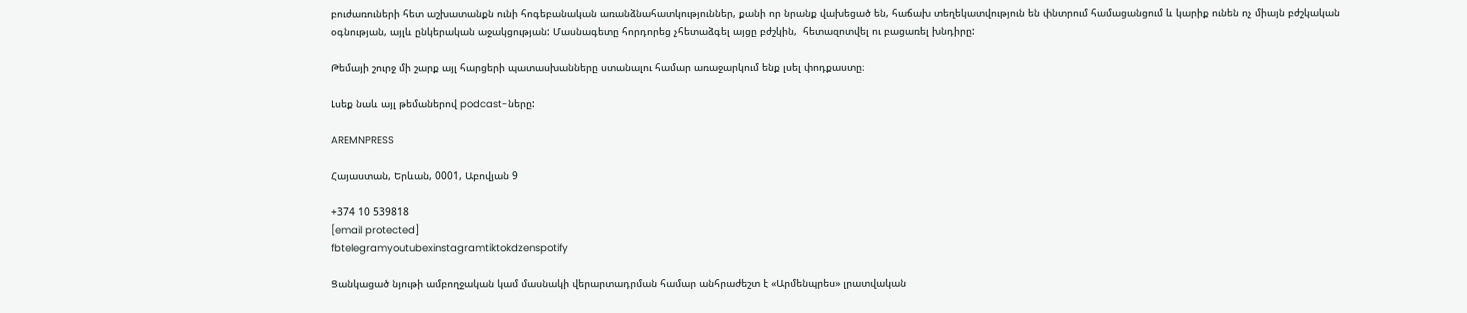բուժառուների հետ աշխատանքն ունի հոգեբանական առանձնահատկություններ, քանի որ նրանք վախեցած են, հաճախ տեղեկատվություն են փնտրում համացանցում և կարիք ունեն ոչ միայն բժշկական օգնության, այլև ընկերական աջակցության: Մասնագետը հորդորեց չհետաձգել այցը բժշկին,  հետազոտվել ու բացառել խնդիրը:

Թեմայի շուրջ մի շարք այլ հարցերի պատասխանները ստանալու համար առաջարկում ենք լսել փոդքաստը։

Լսեք նաև այլ թեմաներով podcast-ները:

AREMNPRESS

Հայաստան, Երևան, 0001, Աբովյան 9

+374 10 539818
[email protected]
fbtelegramyoutubexinstagramtiktokdzenspotify

Ցանկացած նյութի ամբողջական կամ մասնակի վերարտադրման համար անհրաժեշտ է «Արմենպրես» լրատվական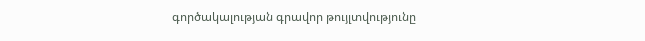գործակալության գրավոր թույլտվությունը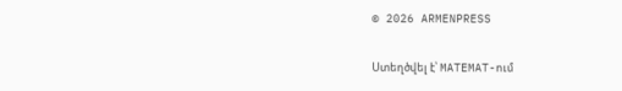© 2026 ARMENPRESS

Ստեղծվել է՝ MATEMAT-ում